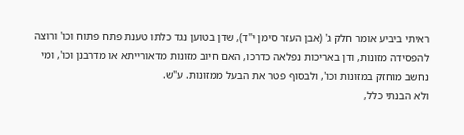ראיתי ביביע אומר חלק ג' (אבן העזר סימן י"ד), שדן בטוען נגד כלתו טענת פתח פתוח וכו' ורוצה להפסידה מזונות, ודן באריכות נפלאה כדרכו, האם חיוב מזונות מדאורייתא או מדרבנן וכו', ומי נחשב מוחזק במזונות וכו', ולבסוף פטר את הבעל ממזונות. ע"ש.
ולא הבנתי כלל,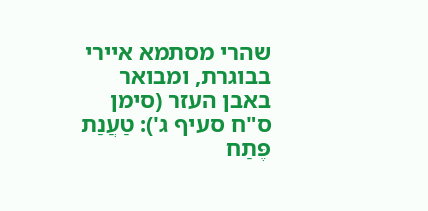שהרי מסתמא איירי בבוגרת, ומבואר באבן העזר (סימן ס"ח סעיף ג'): טַעֲנַת פֶּתַח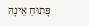פָּתוּחַ אֵינָהּ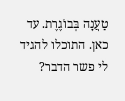טַעֲנָה בְּבוֹגֶרֶת. עד כאן. התוכלו להגיד לי פשר הדבר?